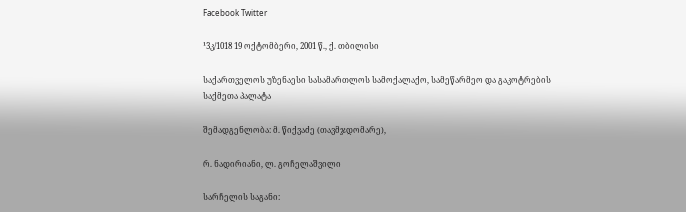Facebook Twitter

¹3კ/1018 19 ოქტომბერი, 2001 წ., ქ. თბილისი

საქართველოს უზენაესი სასამართლოს სამოქალაქო, სამეწარმეო და გაკოტრების საქმეთა პალატა

შემადგენლობა: მ. წიქვაძე (თავმჯდომარე),

რ. ნადირიანი, ლ. გოჩელაშვილი

სარჩელის საგანი: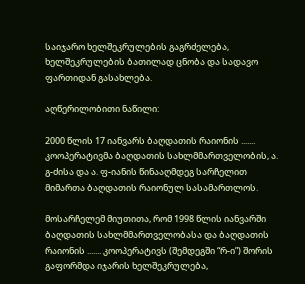საიჯარო ხელშეკრულების გაგრძელება, ხელშეკრულების ბათილად ცნობა და სადავო ფართიდან გასახლება.

აღწერილობითი ნაწილი:

2000 წლის 17 იანვარს ბაღდათის რაიონის ....... კოოპერატივმა ბაღდათის სახლმმართველობის, ა. გ-ძისა და ა. ფ-იანის წინააღმდეგ სარჩელით მიმართა ბაღდათის რაიონულ სასამართლოს.

მოსარჩელემ მიუთითა, რომ 1998 წლის იანვარში ბაღდათის სახლმმართველობასა და ბაღდათის რაიონის ....... კოოპერატივს (შემდეგში “რ-ი”) შორის გაფორმდა იჯარის ხელშეკრულება,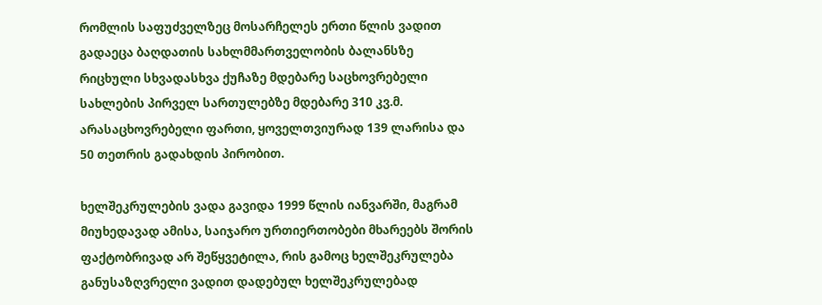რომლის საფუძველზეც მოსარჩელეს ერთი წლის ვადით გადაეცა ბაღდათის სახლმმართველობის ბალანსზე რიცხული სხვადასხვა ქუჩაზე მდებარე საცხოვრებელი სახლების პირველ სართულებზე მდებარე 310 კვ.მ. არასაცხოვრებელი ფართი, ყოველთვიურად 139 ლარისა და 50 თეთრის გადახდის პირობით.

ხელშეკრულების ვადა გავიდა 1999 წლის იანვარში, მაგრამ მიუხედავად ამისა, საიჯარო ურთიერთობები მხარეებს შორის ფაქტობრივად არ შეწყვეტილა, რის გამოც ხელშეკრულება განუსაზღვრელი ვადით დადებულ ხელშეკრულებად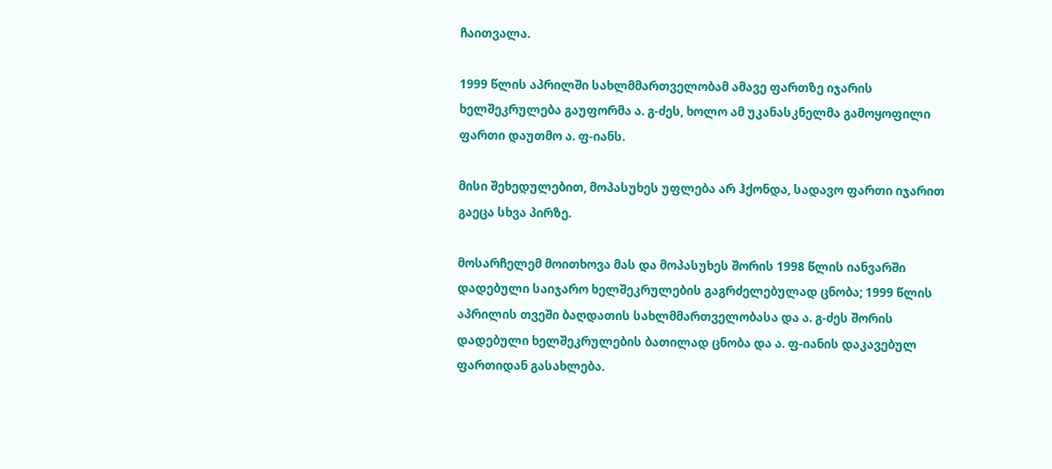ჩაითვალა.

1999 წლის აპრილში სახლმმართველობამ ამავე ფართზე იჯარის ხელშეკრულება გაუფორმა ა. გ-ძეს, ხოლო ამ უკანასკნელმა გამოყოფილი ფართი დაუთმო ა. ფ-იანს.

მისი შეხედულებით, მოპასუხეს უფლება არ ჰქონდა, სადავო ფართი იჯარით გაეცა სხვა პირზე.

მოსარჩელემ მოითხოვა მას და მოპასუხეს შორის 1998 წლის იანვარში დადებული საიჯარო ხელშეკრულების გაგრძელებულად ცნობა; 1999 წლის აპრილის თვეში ბაღდათის სახლმმართველობასა და ა. გ-ძეს შორის დადებული ხელშეკრულების ბათილად ცნობა და ა. ფ-იანის დაკავებულ ფართიდან გასახლება.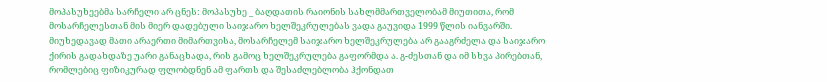მოპასუხეებმა სარჩელი არ ცნეს: მოპასუხე _ ბაღდათის რაიონის სახლმმართველობამ მიუთითა, რომ მოსარჩელესთან მის მიერ დადებული საიჯარო ხელშეკრულებას ვადა გაუვიდა 1999 წლის იანვარში. მიუხედავად მათი არაერთი მიმართვისა, მოსარჩელემ საიჯარო ხელშეკრულება არ გააგრძელა და საიჯარო ქირის გადახდაზე უარი განაცხადა, რის გამოც ხელშეკრულება გაფორმდა ა. გ-ძესთან და იმ სხვა პირებთან, რომლებიც ფიზიკურად ფლობდნენ ამ ფართს და შესაძლებლობა ჰქონდათ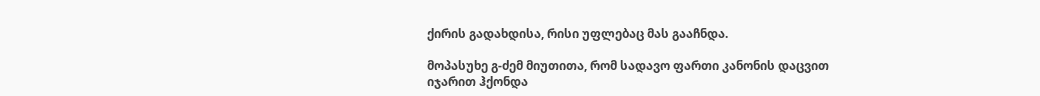ქირის გადახდისა, რისი უფლებაც მას გააჩნდა.

მოპასუხე გ-ძემ მიუთითა, რომ სადავო ფართი კანონის დაცვით იჯარით ჰქონდა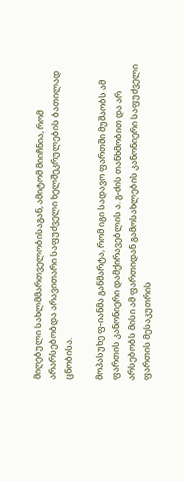მიღებული სახლმმართველობისაგან, ამიტომ მიიჩნია, რომ არარსებობდა არავითარი საფუძველი ხელშეკრულების ბათილად ცნობისა.

მოპასუხე ფ-იანმა განმარტა, რომ იგი სადავო ფართში მუშაობს ამ ფართის კანონიერი დამქირავებლის ა. გ-ძის თანხმობით და არ არსებობს მისი ამ ფართიდან გამოსახლების კანონიერი საფუძველი ფართის მესაკუთრის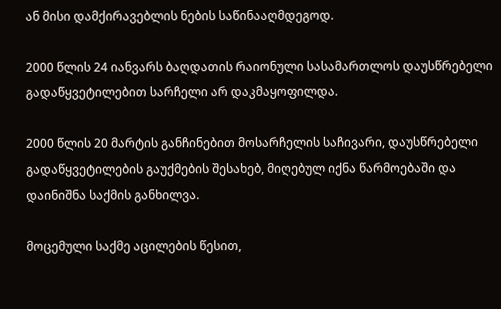ან მისი დამქირავებლის ნების საწინააღმდეგოდ.

2000 წლის 24 იანვარს ბაღდათის რაიონული სასამართლოს დაუსწრებელი გადაწყვეტილებით სარჩელი არ დაკმაყოფილდა.

2000 წლის 20 მარტის განჩინებით მოსარჩელის საჩივარი, დაუსწრებელი გადაწყვეტილების გაუქმების შესახებ, მიღებულ იქნა წარმოებაში და დაინიშნა საქმის განხილვა.

მოცემული საქმე აცილების წესით,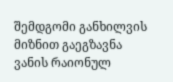შემდგომი განხილვის მიზნით გაეგზავნა ვანის რაიონულ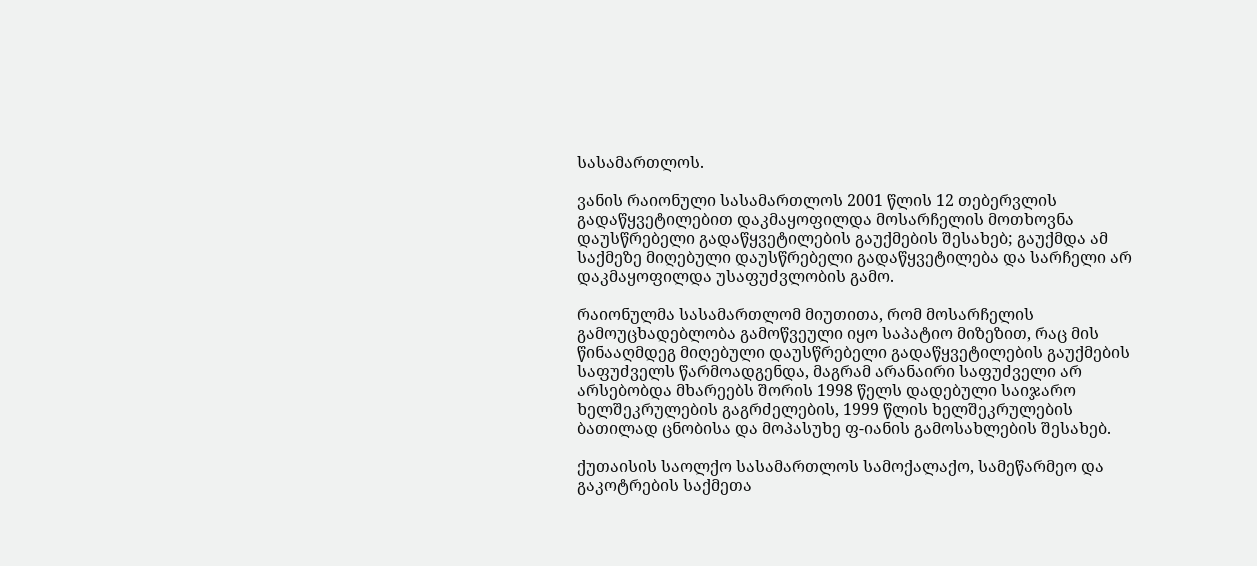სასამართლოს.

ვანის რაიონული სასამართლოს 2001 წლის 12 თებერვლის გადაწყვეტილებით დაკმაყოფილდა მოსარჩელის მოთხოვნა დაუსწრებელი გადაწყვეტილების გაუქმების შესახებ; გაუქმდა ამ საქმეზე მიღებული დაუსწრებელი გადაწყვეტილება და სარჩელი არ დაკმაყოფილდა უსაფუძვლობის გამო.

რაიონულმა სასამართლომ მიუთითა, რომ მოსარჩელის გამოუცხადებლობა გამოწვეული იყო საპატიო მიზეზით, რაც მის წინააღმდეგ მიღებული დაუსწრებელი გადაწყვეტილების გაუქმების საფუძველს წარმოადგენდა, მაგრამ არანაირი საფუძველი არ არსებობდა მხარეებს შორის 1998 წელს დადებული საიჯარო ხელშეკრულების გაგრძელების, 1999 წლის ხელშეკრულების ბათილად ცნობისა და მოპასუხე ფ-იანის გამოსახლების შესახებ.

ქუთაისის საოლქო სასამართლოს სამოქალაქო, სამეწარმეო და გაკოტრების საქმეთა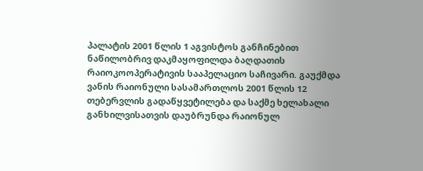პალატის 2001 წლის 1 აგვისტოს განჩინებით ნაწილობრივ დაკმაყოფილდა ბაღდათის რაიოკოოპერატივის სააპელაციო საჩივარი. გაუქმდა ვანის რაიონული სასამართლოს 2001 წლის 12 თებერვლის გადაწყვეტილება და საქმე ხელახალი განხილვისათვის დაუბრუნდა რაიონულ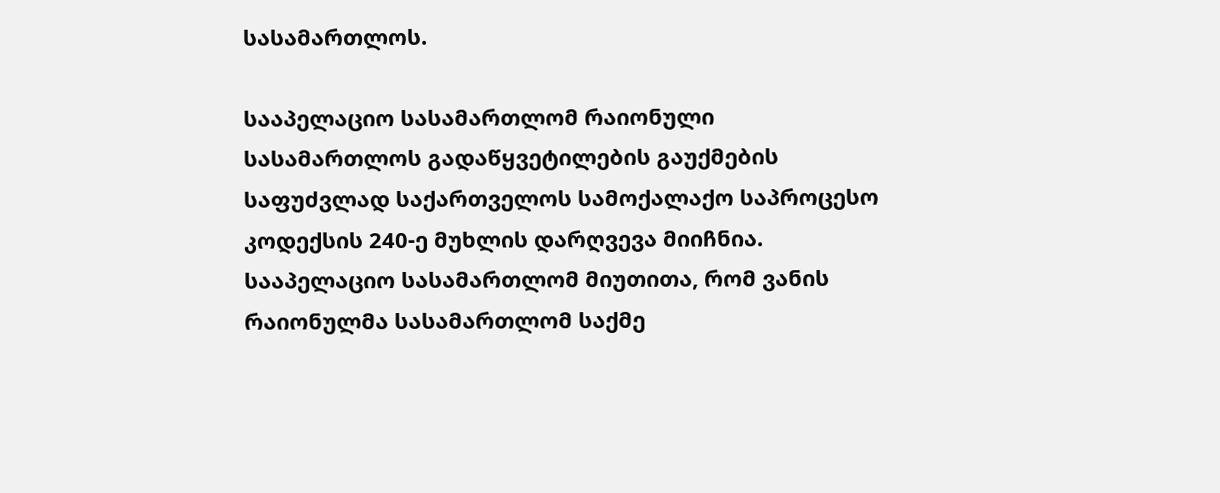სასამართლოს.

სააპელაციო სასამართლომ რაიონული სასამართლოს გადაწყვეტილების გაუქმების საფუძვლად საქართველოს სამოქალაქო საპროცესო კოდექსის 240-ე მუხლის დარღვევა მიიჩნია. სააპელაციო სასამართლომ მიუთითა, რომ ვანის რაიონულმა სასამართლომ საქმე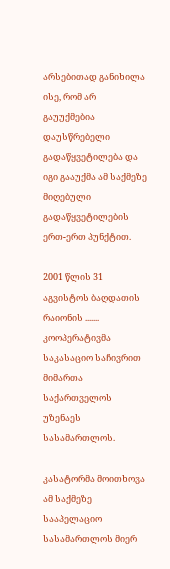არსებითად განიხილა ისე, რომ არ გაუუქმებია დაუსწრებელი გადაწყვეტილება და იგი გააუქმა ამ საქმეზე მიღებული გადაწყვეტილების ერთ-ერთ პუნქტით.

2001 წლის 31 აგვისტოს ბაღდათის რაიონის ....... კოოპერატივმა საკასაციო საჩივრით მიმართა საქართველოს უზენაეს სასამართლოს.

კასატორმა მოითხოვა ამ საქმეზე სააპელაციო სასამართლოს მიერ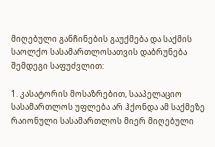მიღებული განჩინების გაუქმება და საქმის საოლქო სასამართლოსათვის დაბრუნება შემდეგი საფუძვლით:

1. კასატორის მოსაზრებით, სააპელაციო სასამართლოს უფლება არ ჰქონდა ამ საქმეზე რაიონული სასამართლოს მიერ მიღებული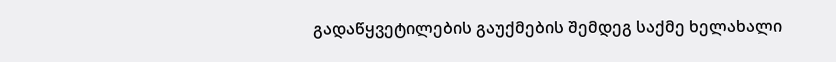გადაწყვეტილების გაუქმების შემდეგ საქმე ხელახალი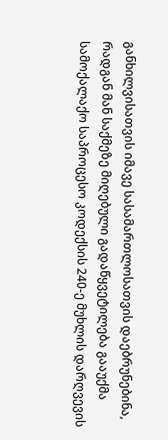განხილვისათვის იმავე სასამართლოსათვის დაებრუნებინა, რადგან მან საქმეზე მიღებული გადაწყვეტილება გააუქმა სამოქალაქო საპროცესო კოდექსის 240-ე მუხლის დარღვევის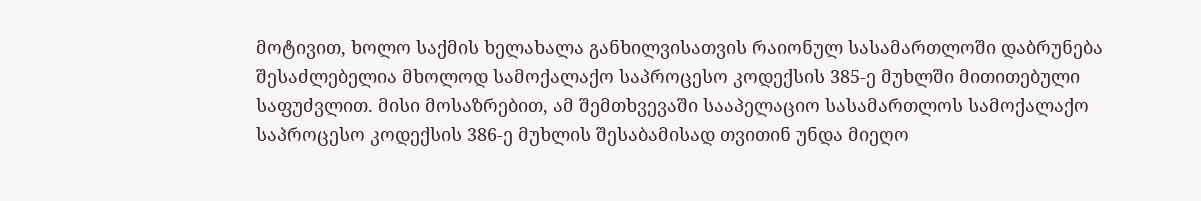მოტივით, ხოლო საქმის ხელახალა განხილვისათვის რაიონულ სასამართლოში დაბრუნება შესაძლებელია მხოლოდ სამოქალაქო საპროცესო კოდექსის 385-ე მუხლში მითითებული საფუძვლით. მისი მოსაზრებით, ამ შემთხვევაში სააპელაციო სასამართლოს სამოქალაქო საპროცესო კოდექსის 386-ე მუხლის შესაბამისად თვითინ უნდა მიეღო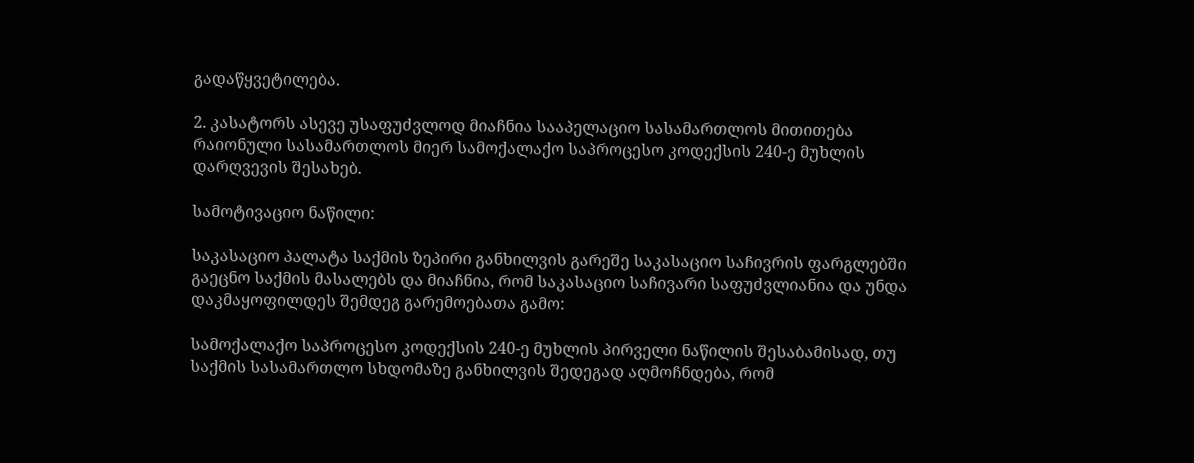გადაწყვეტილება.

2. კასატორს ასევე უსაფუძვლოდ მიაჩნია სააპელაციო სასამართლოს მითითება რაიონული სასამართლოს მიერ სამოქალაქო საპროცესო კოდექსის 240-ე მუხლის დარღვევის შესახებ.

სამოტივაციო ნაწილი:

საკასაციო პალატა საქმის ზეპირი განხილვის გარეშე საკასაციო საჩივრის ფარგლებში გაეცნო საქმის მასალებს და მიაჩნია, რომ საკასაციო საჩივარი საფუძვლიანია და უნდა დაკმაყოფილდეს შემდეგ გარემოებათა გამო:

სამოქალაქო საპროცესო კოდექსის 240-ე მუხლის პირველი ნაწილის შესაბამისად, თუ საქმის სასამართლო სხდომაზე განხილვის შედეგად აღმოჩნდება, რომ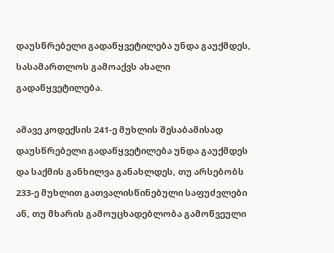დაუსწრებელი გადაწყვეტილება უნდა გაუქმდეს, სასამართლოს გამოაქვს ახალი გადაწყვეტილება.

ამავე კოდექსის 241-ე მუხლის შესაბამისად დაუსწრებელი გადაწყვეტილება უნდა გაუქმდეს და საქმის განხილვა განახლდეს, თუ არსებობს 233-ე მუხლით გათვალისწინებული საფუძვლები ან, თუ მხარის გამოუცხადებლობა გამოწვეული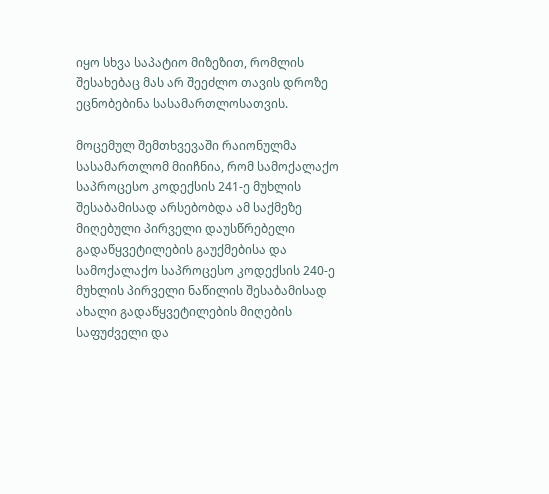იყო სხვა საპატიო მიზეზით, რომლის შესახებაც მას არ შეეძლო თავის დროზე ეცნობებინა სასამართლოსათვის.

მოცემულ შემთხვევაში რაიონულმა სასამართლომ მიიჩნია, რომ სამოქალაქო საპროცესო კოდექსის 241-ე მუხლის შესაბამისად არსებობდა ამ საქმეზე მიღებული პირველი დაუსწრებელი გადაწყვეტილების გაუქმებისა და სამოქალაქო საპროცესო კოდექსის 240-ე მუხლის პირველი ნაწილის შესაბამისად ახალი გადაწყვეტილების მიღების საფუძველი და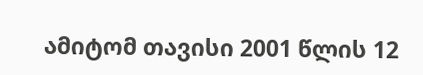ამიტომ თავისი 2001 წლის 12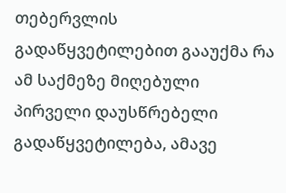თებერვლის გადაწყვეტილებით გააუქმა რა ამ საქმეზე მიღებული პირველი დაუსწრებელი გადაწყვეტილება, ამავე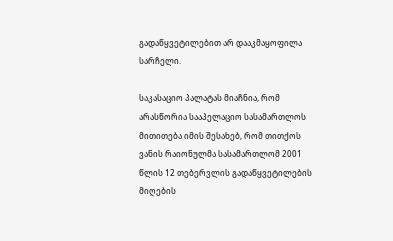გადაწყვეტილებით არ დააკმაყოფილა სარჩელი.

საკასაციო პალატას მიაჩნია, რომ არასწორია სააპელაციო სასამართლოს მითითება იმის შესახებ, რომ თითქოს ვანის რაიონულმა სასამართლომ 2001 წლის 12 თებერვლის გადაწყვეტილების მიღების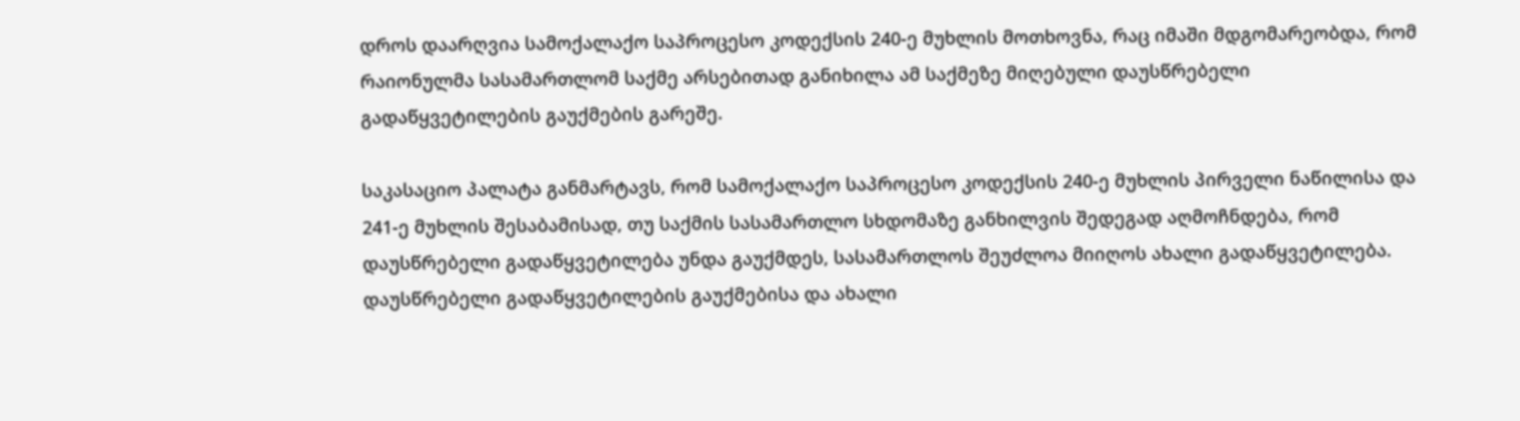დროს დაარღვია სამოქალაქო საპროცესო კოდექსის 240-ე მუხლის მოთხოვნა, რაც იმაში მდგომარეობდა, რომ რაიონულმა სასამართლომ საქმე არსებითად განიხილა ამ საქმეზე მიღებული დაუსწრებელი გადაწყვეტილების გაუქმების გარეშე.

საკასაციო პალატა განმარტავს, რომ სამოქალაქო საპროცესო კოდექსის 240-ე მუხლის პირველი ნაწილისა და 241-ე მუხლის შესაბამისად, თუ საქმის სასამართლო სხდომაზე განხილვის შედეგად აღმოჩნდება, რომ დაუსწრებელი გადაწყვეტილება უნდა გაუქმდეს, სასამართლოს შეუძლოა მიიღოს ახალი გადაწყვეტილება. დაუსწრებელი გადაწყვეტილების გაუქმებისა და ახალი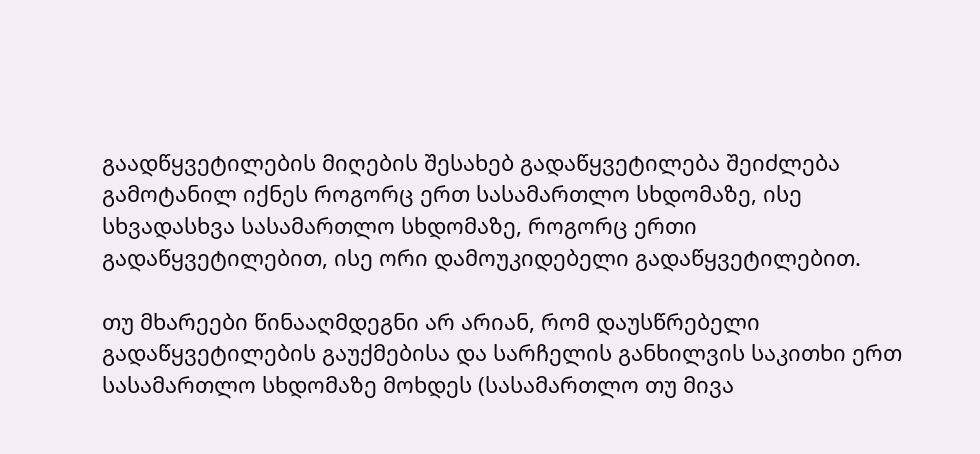გაადწყვეტილების მიღების შესახებ გადაწყვეტილება შეიძლება გამოტანილ იქნეს როგორც ერთ სასამართლო სხდომაზე, ისე სხვადასხვა სასამართლო სხდომაზე, როგორც ერთი გადაწყვეტილებით, ისე ორი დამოუკიდებელი გადაწყვეტილებით.

თუ მხარეები წინააღმდეგნი არ არიან, რომ დაუსწრებელი გადაწყვეტილების გაუქმებისა და სარჩელის განხილვის საკითხი ერთ სასამართლო სხდომაზე მოხდეს (სასამართლო თუ მივა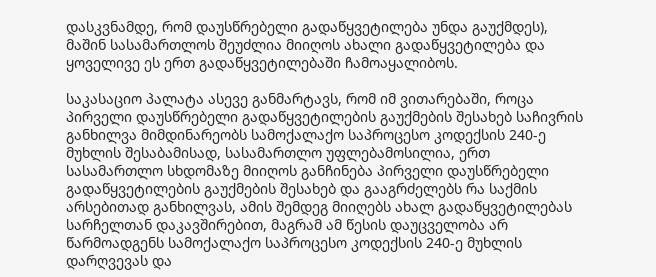დასკვნამდე, რომ დაუსწრებელი გადაწყვეტილება უნდა გაუქმდეს), მაშინ სასამართლოს შეუძლია მიიღოს ახალი გადაწყვეტილება და ყოველივე ეს ერთ გადაწყვეტილებაში ჩამოაყალიბოს.

საკასაციო პალატა ასევე განმარტავს, რომ იმ ვითარებაში, როცა პირველი დაუსწრებელი გადაწყვეტილების გაუქმების შესახებ საჩივრის განხილვა მიმდინარეობს სამოქალაქო საპროცესო კოდექსის 240-ე მუხლის შესაბამისად, სასამართლო უფლებამოსილია, ერთ სასამართლო სხდომაზე მიიღოს განჩინება პირველი დაუსწრებელი გადაწყვეტილების გაუქმების შესახებ და გააგრძელებს რა საქმის არსებითად განხილვას, ამის შემდეგ მიიღებს ახალ გადაწყვეტილებას სარჩელთან დაკავშირებით, მაგრამ ამ წესის დაუცველობა არ წარმოადგენს სამოქალაქო საპროცესო კოდექსის 240-ე მუხლის დარღვევას და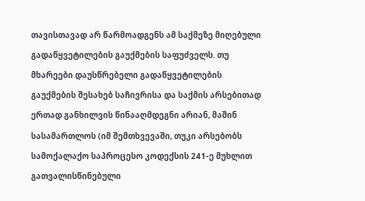თავისთავად არ წარმოადგენს ამ საქმეზე მიღებული გადაწყვეტილების გაუქმების საფუძველს. თუ მხარეები დაუსწრებელი გადაწყვეტილების გაუქმების შესახებ საჩივრისა და საქმის არსებითად ერთად განხილვის წინააღმდეგნი არიან, მაშინ სასამართლოს (იმ შემთხვევაში, თუკი არსებობს სამოქალაქო საპროცესო კოდექსის 241-ე მუხლით გათვალისწინებული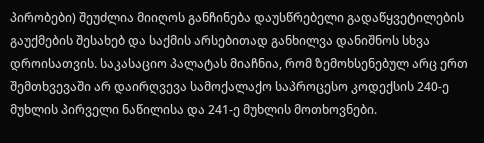პირობები) შეუძლია მიიღოს განჩინება დაუსწრებელი გადაწყვეტილების გაუქმების შესახებ და საქმის არსებითად განხილვა დანიშნოს სხვა დროისათვის. საკასაციო პალატას მიაჩნია, რომ ზემოხსენებულ არც ერთ შემთხვევაში არ დაირღვევა სამოქალაქო საპროცესო კოდექსის 240-ე მუხლის პირველი ნაწილისა და 241-ე მუხლის მოთხოვნები.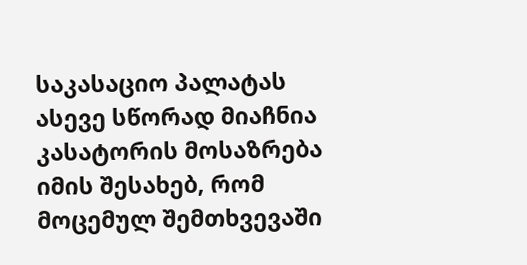საკასაციო პალატას ასევე სწორად მიაჩნია კასატორის მოსაზრება იმის შესახებ, რომ მოცემულ შემთხვევაში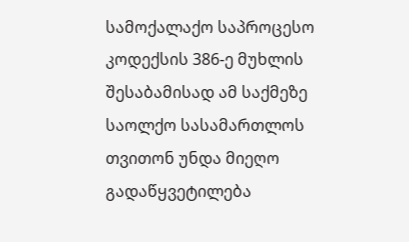სამოქალაქო საპროცესო კოდექსის 386-ე მუხლის შესაბამისად ამ საქმეზე საოლქო სასამართლოს თვითონ უნდა მიეღო გადაწყვეტილება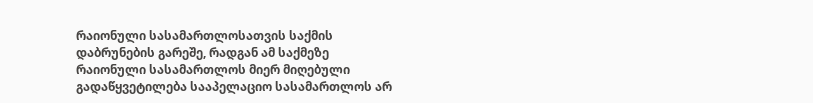რაიონული სასამართლოსათვის საქმის დაბრუნების გარეშე, რადგან ამ საქმეზე რაიონული სასამართლოს მიერ მიღებული გადაწყვეტილება სააპელაციო სასამართლოს არ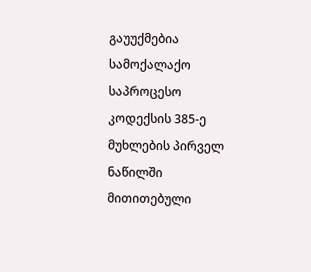გაუუქმებია სამოქალაქო საპროცესო კოდექსის 385-ე მუხლების პირველ ნაწილში მითითებული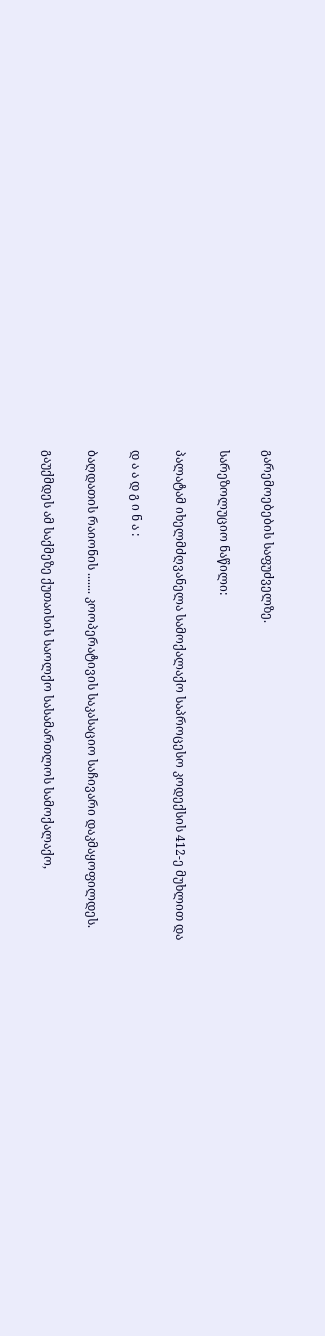გარემოებების საფუძველზე.

სარეზოლუციო ნაწილი:

პალატამ იხელმძღვანელა სამოქალაქო საპროცესო კოდექსის 412-ე მუხლით და

დ ა ა დ გ ი ნ ა :

ბაღდათის რაიონის ....... კოოპერატივის საკასაციო საჩივარი დაკმაყოფილდეს.

გაუქმდეს ამ საქმეზე ქუთაისის საოლქო სასამართლოს სამოქალაქო,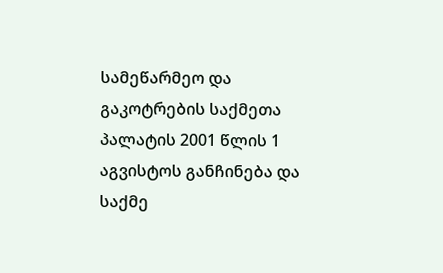სამეწარმეო და გაკოტრების საქმეთა პალატის 2001 წლის 1 აგვისტოს განჩინება და საქმე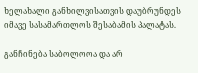ხელახალი განხილვისათვის დაუბრუნდეს იმავე სასამართლოს შესაბამის პალატას.

განჩინება საბოლოოა და არ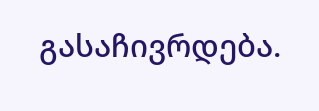გასაჩივრდება.